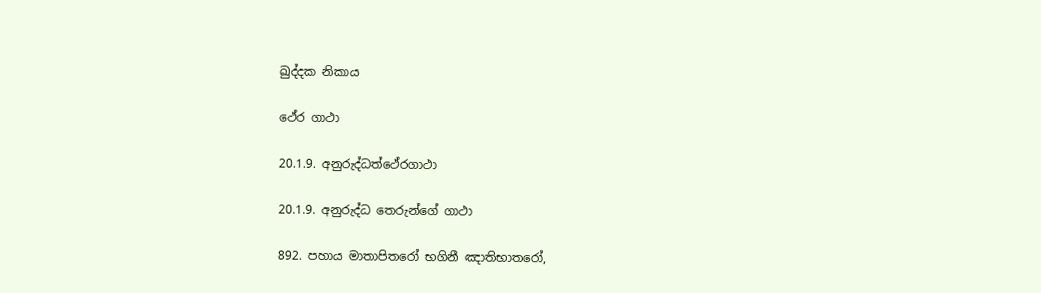ඛුද්දක නිකාය

ථේර ගාථා

20.1.9. අනුරුද්ධත්ථේරගාථා

20.1.9. අනුරුද්ධ තෙරුන්ගේ ගාථා

892. පහාය මාතාපිතරෝ භගිනී ඤාතිභාතරෝ,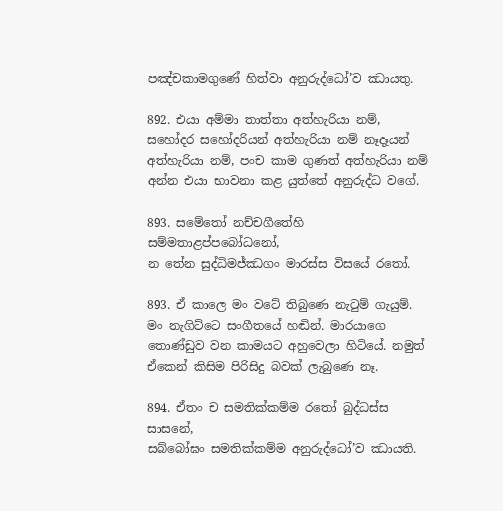පඤ්චකාමගුණේ හිත්වා අනුරුද්ධෝ’ව ඣායතු.

892. එයා අම්මා තාත්තා අත්හැරියා නම්, සහෝදර සහෝදරියන් අත්හැරියා නම් නෑදෑයන් අත්හැරියා නම්, පංච කාම ගුණත් අත්හැරියා නම් අන්න එයා භාවනා කළ යුත්තේ අනුරුද්ධ වගේ.

893. සමේතෝ නච්චගීතේහි සම්මතාළප්පබෝධනෝ,
න තේන සුද්ධිමජ්ඣගං මාරස්ස විසයේ රතෝ.

893. ඒ කාලෙ මං වටේ තිබුණෙ නැටුම් ගැයුම්. මං නැගිට්ටෙ සංගීතයේ හඬින්. මාරයාගෙ තොණ්ඩුව වන කාමයට අහුවෙලා හිටියේ. නමුත් ඒකෙන් කිසිම පිරිසිදු බවක් ලැබුණෙ නෑ.

894. ඒතං ච සමතික්කම්ම රතෝ බුද්ධස්ස සාසනේ,
සබ්බෝඝං සමතික්කම්ම අනුරුද්ධෝ’ව ඣායති.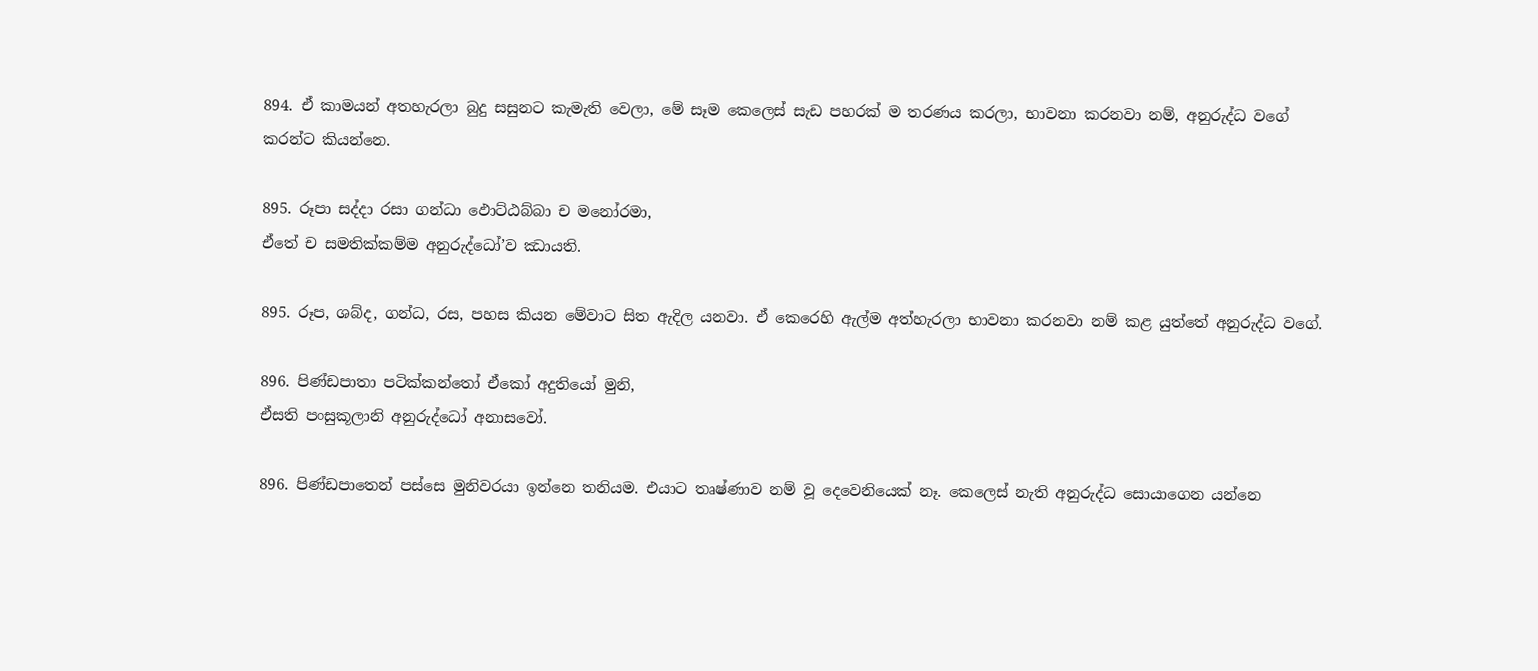894. ඒ කාමයන් අතහැරලා බුදු සසුනට කැමැති වෙලා, මේ සෑම කෙලෙස් සැඩ පහරක් ම තරණය කරලා, භාවනා කරනවා නම්, අනුරුද්ධ වගේ කරන්ට කියන්නෙ.

895. රූපා සද්දා රසා ගන්ධා ඵොට්ඨබ්බා ච මනෝරමා,
ඒතේ ච සමතික්කම්ම අනුරුද්ධෝ’ව ඣායති.

895. රූප, ශබ්ද, ගන්ධ, රස, පහස කියන මේවාට සිත ඇදිල යනවා. ඒ කෙරෙහි ඇල්ම අත්හැරලා භාවනා කරනවා නම් කළ යුත්තේ අනුරුද්ධ වගේ.

896. පිණ්ඩපාතා පටික්කන්තෝ ඒකෝ අදුතියෝ මුනි,
ඒසති පංසුකූලානි අනුරුද්ධෝ අනාසවෝ.

896. පිණ්ඩපාතෙන් පස්සෙ මුනිවරයා ඉන්නෙ තනියම. එයාට තෘෂ්ණාව නම් වූ දෙවෙනියෙක් නෑ. කෙලෙස් නැති අනුරුද්ධ සොයාගෙන යන්නෙ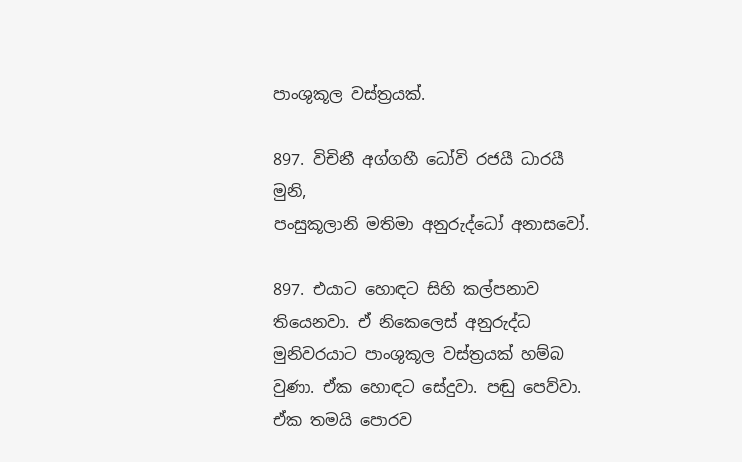පාංශුකූල වස්ත්‍රයක්.

897. විචිනී අග්ගහී ධෝවි රජයී ධාරයී මුනි,
පංසුකූලානි මතිමා අනුරුද්ධෝ අනාසවෝ.

897. එයාට හොඳට සිහි කල්පනාව තියෙනවා. ඒ නිකෙලෙස් අනුරුද්ධ මුනිවරයාට පාංශුකූල වස්ත්‍රයක් හම්බ වුණා. ඒක හොඳට සේදුවා. පඬු පෙව්වා. ඒක තමයි පොරව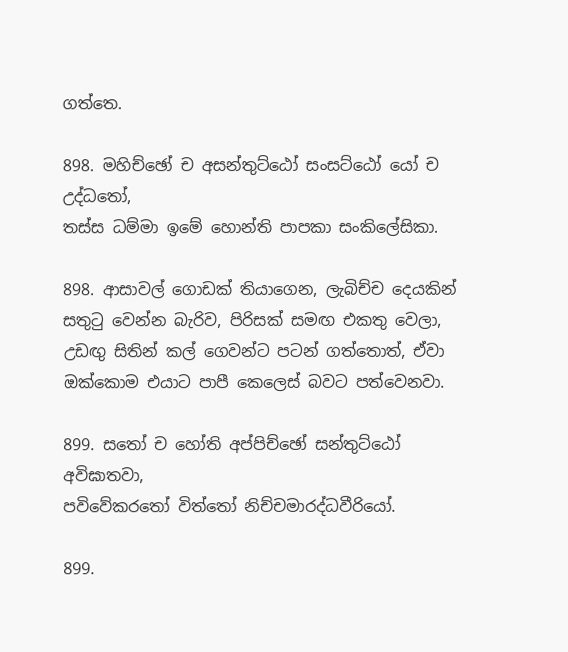ගත්තෙ.

898. මහිච්ඡෝ ච අසන්තුට්ඨෝ සංසට්ඨෝ යෝ ච උද්ධතෝ,
තස්ස ධම්මා ඉමේ හොන්ති පාපකා සංකිලේසිකා.

898. ආසාවල් ගොඩක් තියාගෙන, ලැබිච්ච දෙයකින් සතුටු වෙන්න බැරිව, පිරිසක් සමඟ එකතු වෙලා, උඩඟු සිතින් කල් ගෙවන්ට පටන් ගත්තොත්, ඒවා ඔක්කොම එයාට පාපී කෙලෙස් බවට පත්වෙනවා.

899. සතෝ ච හෝති අප්පිච්ඡෝ සන්තුට්ඨෝ අවිඝාතවා,
පවිවේකරතෝ විත්තෝ නිච්චමාරද්ධවීරියෝ.

899.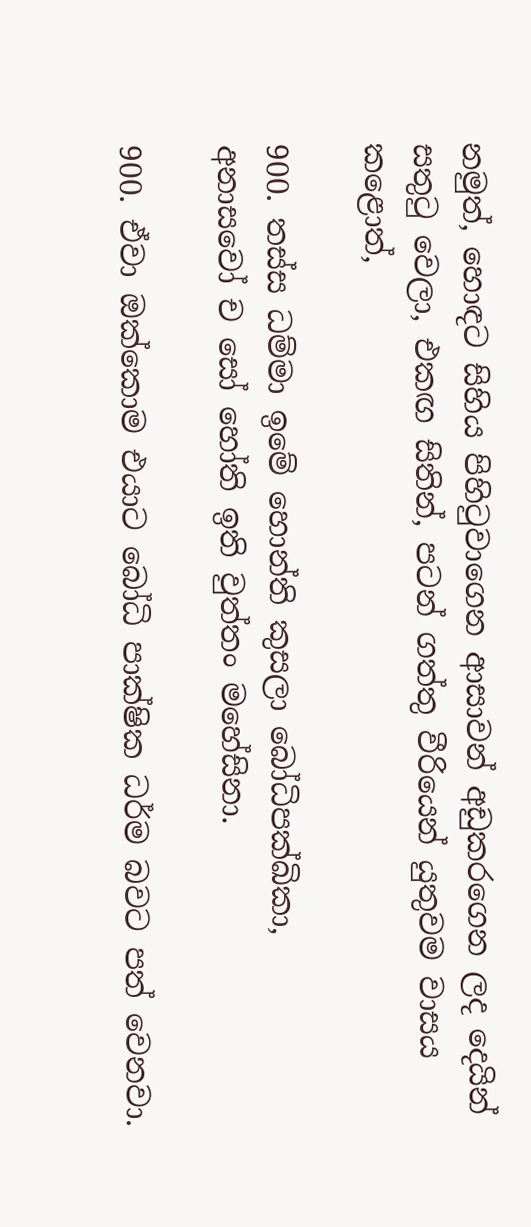නමුත්, හොඳට සිහිය පිහිටුවාගෙන ආසාවන් අඩුකරගෙන ලද දෙයින් සතුටු වෙලා, එකඟ සිතින්, පටන් ගත්තු වීරියෙන් යුතුවම වාසය කළොත්,

900. තස්ස ධම්මා ඉමේ හොන්ති කුසලා බෝධිපක්ඛිකා,
අනාසවෝ ච සෝ හෝති ඉති වුත්තං මහේසිනා.

900. ඒවා ඔක්කොම එයාට බෝධි පාක්ෂික ධර්ම බවට පත් වෙනවා.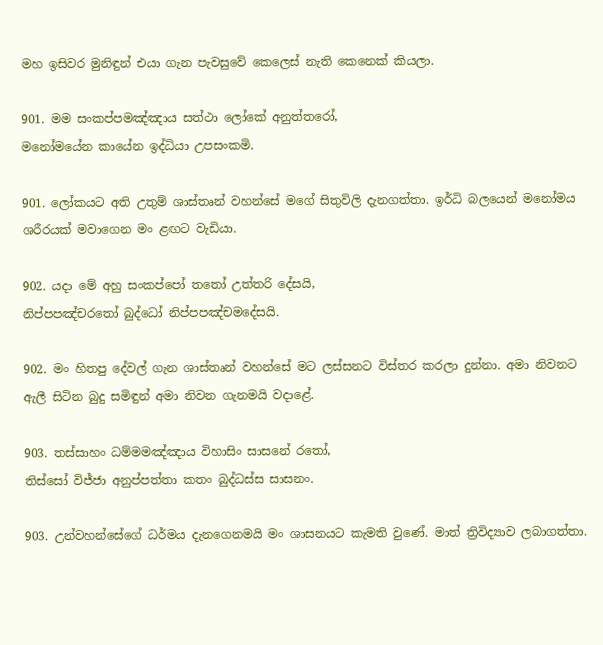මහ ඉසිවර මුනිඳුන් එයා ගැන පැවසුවේ කෙලෙස් නැති කෙනෙක් කියලා.

901. මම සංකප්පමඤ්ඤාය සත්ථා ලෝකේ අනුත්තරෝ,
මනෝමයේන කායේන ඉද්ධියා උපසංකමි.

901. ලෝකයට අති උතුම් ශාස්තෘන් වහන්සේ මගේ සිතුවිලි දැනගත්තා. ඉර්ධි බලයෙන් මනෝමය ශරීරයක් මවාගෙන මං ළඟට වැඩියා.

902. යදා මේ අහු සංකප්පෝ තතෝ උත්තරි දේසයි,
නිප්පපඤ්චරතෝ බුද්ධෝ නිප්පපඤ්චමදේසයි.

902. මං හිතපු දේවල් ගැන ශාස්තෘන් වහන්සේ මට ලස්සනට විස්තර කරලා දුන්නා. අමා නිවනට ඇලී සිටින බුදු සමිඳුන් අමා නිවන ගැනමයි වදාළේ.

903. තස්සාහං ධම්මමඤ්ඤාය විහාසිං සාසනේ රතෝ,
තිස්සෝ විජ්ජා අනුප්පත්තා කතං බුද්ධස්ස සාසනං.

903. උන්වහන්සේගේ ධර්මය දැනගෙනමයි මං ශාසනයට කැමති වුණේ. මාත් ත්‍රිවිද්‍යාව ලබාගත්තා.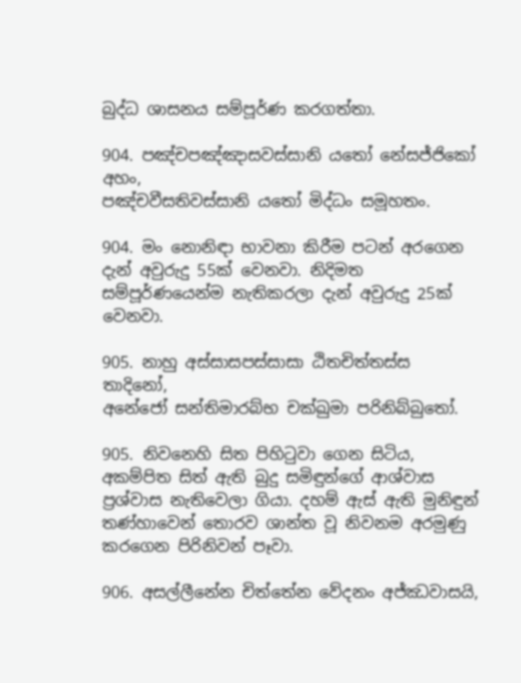බුද්ධ ශාසනය සම්පූර්ණ කරගත්තා.

904. පඤ්චපඤ්ඤාසවස්සානි යතෝ නේසජ්ජිකෝ අහං,
පඤ්චවීසතිවස්සානි යතෝ මිද්ධං සමූහතං.

904. මං නොනිඳා භාවනා කිරීම පටන් අරගෙන දැන් අවුරුදු 55ක් වෙනවා. නිදිමත සම්පූර්ණයෙන්ම නැතිකරලා දැන් අවුරුදු 25ක් වෙනවා.

905. නාහු අස්සාසපස්සාසා ඨිතචිත්තස්ස තාදිනෝ,
අනේජෝ සන්තිමාරබ්භ චක්ඛුමා පරිනිබ්බුතෝ.

905. නිවනෙහි සිත පිහිටුවා ගෙන සිටිය, අකම්පිත සිත් ඇති බුදු සමිඳුන්ගේ ආශ්වාස ප්‍රශ්වාස නැතිවෙලා ගියා. දහම් ඇස් ඇති මුනිඳුන් තණ්හාවෙන් තොරව ශාන්ත වූ නිවනම අරමුණු කරගෙන පිරිනිවන් පෑවා.

906. අසල්ලීනේන චිත්තේන වේදනං අජ්ඣවාසයි,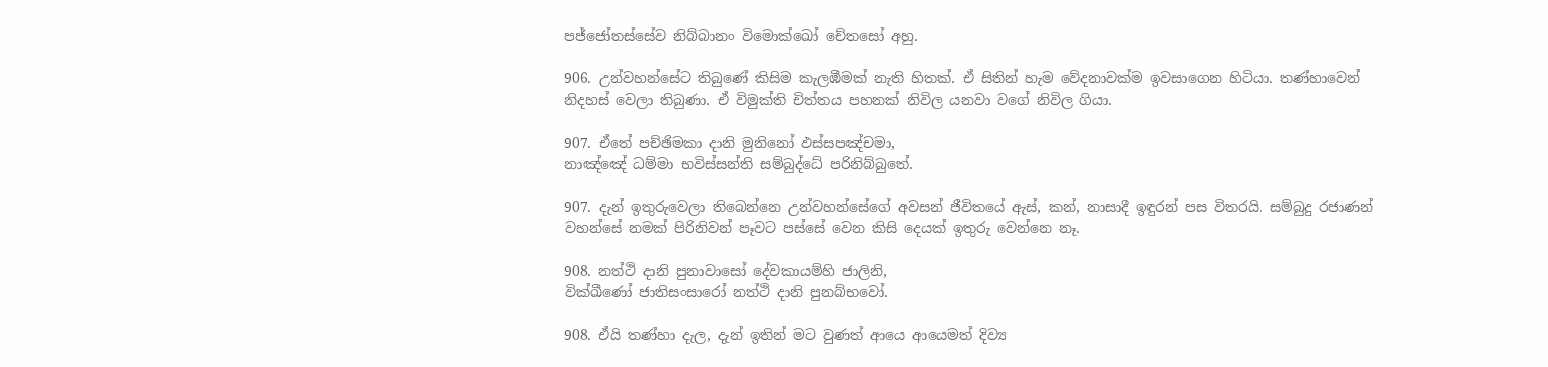පජ්ජෝතස්සේව නිබ්බානං විමොක්ඛෝ චේතසෝ අහු.

906. උන්වහන්සේට තිබුණේ කිසිම කැලඹීමක් නැති හිතක්. ඒ සිතින් හැම වේදනාවක්ම ඉවසාගෙන හිටියා. තණ්හාවෙන් නිදහස් වෙලා තිබුණා. ඒ විමුක්ති චිත්තය පහනක් නිවිල යනවා වගේ නිවිල ගියා.

907. ඒතේ පච්ඡිමකා දානි මුනිනෝ ඵස්සපඤ්චමා,
නාඤ්ඤේ ධම්මා භවිස්සන්ති සම්බුද්ධේ පරිනිබ්බුතේ.

907. දැන් ඉතුරුවෙලා තිබෙන්නෙ උන්වහන්සේගේ අවසන් ජීවිතයේ ඇස්, කන්, නාසාදී ඉඳුරන් පස විතරයි. සම්බුදු රජාණන් වහන්සේ නමක් පිරිනිවන් පෑවට පස්සේ වෙන කිසි දෙයක් ඉතුරු වෙන්නෙ නෑ.

908. නත්ථි දානි පුනාවාසෝ දේවකායම්හි ජාලිනි,
වික්ඛීණෝ ජාතිසංසාරෝ නත්ථි දානි පුනබ්භවෝ.

908. ඒයි තණ්හා දැල, දැන් ඉතින් මට වුණත් ආයෙ ආයෙමත් දිව්‍ය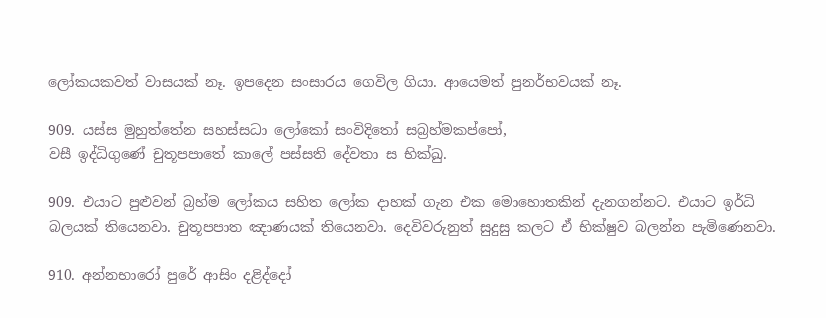ලෝකයකවත් වාසයක් නෑ. ඉපදෙන සංසාරය ගෙවිල ගියා. ආයෙමත් පුනර්භවයක් නෑ.

909. යස්ස මුහුත්තේන සහස්සධා ලෝකෝ සංවිදිතෝ සබ්‍රහ්මකප්පෝ,
වසී ඉද්ධිගුණේ චුතූපපාතේ කාලේ පස්සති දේවතා ස භික්ඛු.

909. එයාට පුළුවන් බ්‍රහ්ම ලෝකය සහිත ලෝක දාහක් ගැන එක මොහොතකින් දැනගන්නට. එයාට ඉර්ධි බලයක් තියෙනවා. චුතූපපාත ඤාණයක් තියෙනවා. දෙවිවරුනුත් සුදුසු කලට ඒ භික්ෂුව බලන්න පැමිණෙනවා.

910. අන්නභාරෝ පුරේ ආසිං දළිද්දෝ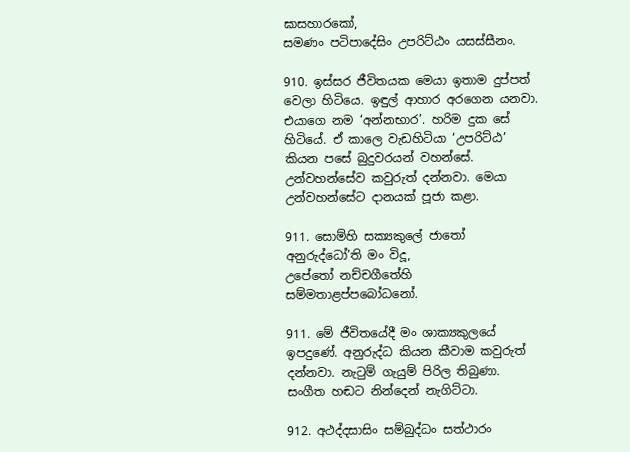ඝාසහාරකෝ,
සමණං පටිපාදේසිං උපරිට්ඨං යසස්සීනං.

910. ඉස්සර ජීවිතයක මෙයා ඉතාම දුප්පත් වෙලා හිටියෙ. ඉඳුල් ආහාර අරගෙන යනවා. එයාගෙ නම ‘අන්නභාර’. හරිම දුක සේ හිටියේ. ඒ කාලෙ වැඩහිටියා ‘උපරිට්ඨ’ කියන පසේ බුදුවරයන් වහන්සේ. උන්වහන්සේව කවුරුත් දන්නවා. මෙයා උන්වහන්සේට දානයක් පූජා කළා.

911. සොම්හි සක්‍යකුලේ ජාතෝ අනුරුද්ධෝ’ති මං විදූ,
උපේතෝ නච්චගීතේහි සම්මතාළප්පබෝධනෝ.

911. මේ ජීවිතයේදී මං ශාක්‍යකුලයේ ඉපදුණේ. අනුරුද්ධ කියන කීවාම කවුරුත් දන්නවා. නැටුම් ගැයුම් පිරිල තිබුණා. සංගීත හඬට නින්දෙන් නැගිට්ටා.

912. අථද්දසාසිං සම්බුද්ධං සත්ථාරං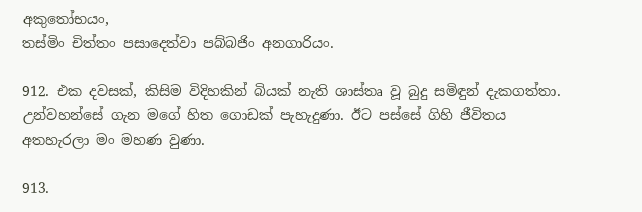අකුතෝභයං,
තස්මිං චිත්තං පසාදෙත්වා පබ්බජිං අනගාරියං.

912. එක දවසක්, කිසිම විදිහකින් බියක් නැති ශාස්තෘ වූ බුදු සමිඳුන් දැකගත්තා. උන්වහන්සේ ගැන මගේ හිත ගොඩක් පැහැදුණා. ඊට පස්සේ ගිහි ජීවිතය අතහැරලා මං මහණ වුණා.

913.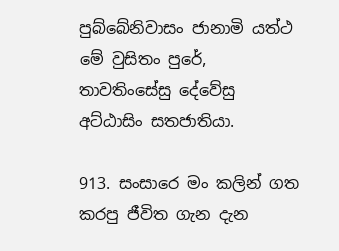පුබ්බේනිවාසං ජානාමි යත්ථ මේ වුසිතං පුරේ,
තාවතිංසේසු දේවේසු අට්ඨාසිං සතජාතියා.

913. සංසාරෙ මං කලින් ගත කරපු ජීවිත ගැන දැන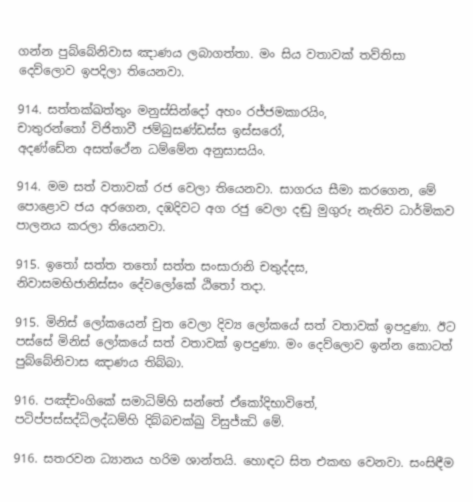ගන්න පුබ්බේනිවාස ඤාණය ලබාගත්තා. මං සිය වතාවක් තව්තිසා දෙව්ලොව ඉපදිලා තියෙනවා.

914. සත්තක්ඛත්තුං මනුස්සින්දෝ අහං රජ්ජමකාරයිං,
චාතුරන්තෝ විජිතාවී ජම්බුසණ්ඩස්ස ඉස්සරෝ,
අදණ්ඩේන අසත්ථේන ධම්මේන අනුසාසයිං.

914. මම සත් වතාවක් රජ වෙලා තියෙනවා. සාගරය සීමා කරගෙන, මේ පොළොව ජය අරගෙන, දඹදිවට අග රජු වෙලා දඬු මුගුරු නැතිව ධාර්මිකව පාලනය කරලා තියෙනවා.

915. ඉතෝ සත්ත තතෝ සත්ත සංසාරානි චතුද්දස,
නිවාසමභිජානිස්සං දේවලෝකේ ඨිතෝ තදා.

915. මිනිස් ලෝකයෙන් චුත වෙලා දිව්‍ය ලෝකයේ සත් වතාවක් ඉපදුණා. ඊට පස්සේ මිනිස් ලෝකයේ සත් වතාවක් ඉපදුණා. මං දෙව්ලොව ඉන්න කොටත් පුබ්බේනිවාස ඤාණය තිබ්බා.

916. පඤ්චංගිකේ සමාධිම්හි සන්තේ ඒකෝදිභාවිතේ,
පටිප්පස්සද්ධිලද්ධම්හි දිබ්බචක්ඛු විසුජ්ඣි මේ.

916. සතරවන ධ්‍යානය හරිම ශාන්තයි. හොඳට සිත එකඟ වෙනවා. සංසිඳීම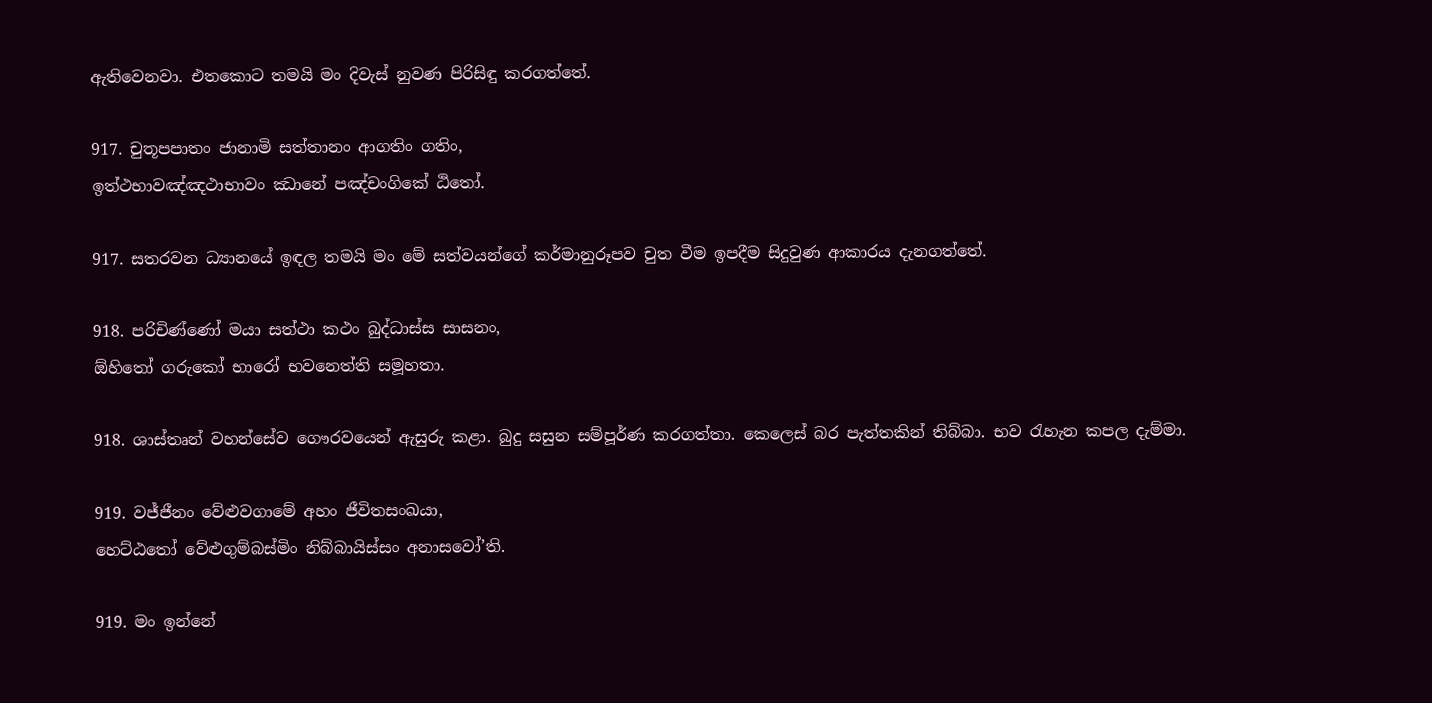ඇතිවෙනවා. එතකොට තමයි මං දිවැස් නුවණ පිරිසිඳු කරගත්තේ.

917. චුතූපපාතං ජානාමි සත්තානං ආගතිං ගතිං,
ඉත්ථභාවඤ්ඤථාභාවං ඣානේ පඤ්චංගිකේ ඨිතෝ.

917. සතරවන ධ්‍යානයේ ඉඳල තමයි මං මේ සත්වයන්ගේ කර්මානුරූපව චුත වීම ඉපදීම සිදුවුණ ආකාරය දැනගත්තේ.

918. පරිචිණ්ණෝ මයා සත්ථා කථං බුද්ධාස්ස සාසනං,
ඕහිතෝ ගරුකෝ භාරෝ භවනෙත්ති සමූහතා.

918. ශාස්තෘන් වහන්සේව ගෞරවයෙන් ඇසුරු කළා. බුදු සසුන සම්පූර්ණ කරගත්තා. කෙලෙස් බර පැත්තකින් තිබ්බා. භව රැහැන කපල දැම්මා.

919. වජ්ජීනං වේළුවගාමේ අහං ජීවිතසංඛයා,
හෙට්ඨතෝ වේළුගුම්බස්මිං නිබ්බායිස්සං අනාසවෝ’ති.

919. මං ඉන්නේ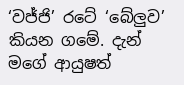‘වජ්ජි’ රටේ ‘බේලුව’ කියන ගමේ. දැන් මගේ ආයුෂත්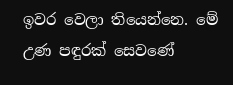ඉවර වෙලා තියෙන්නෙ. මේ උණ පඳුරක් සෙවණේ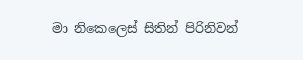මා නිකෙලෙස් සිතින් පිරිනිවන්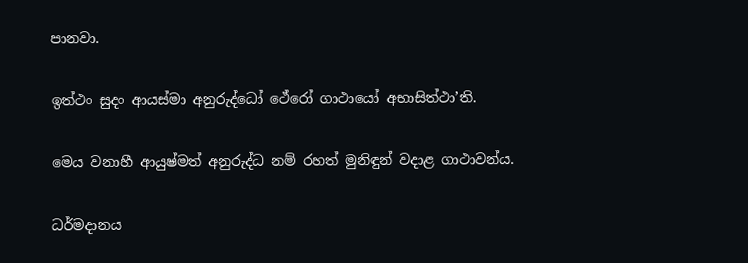පානවා.

ඉත්ථං සුදං ආයස්මා අනුරුද්ධෝ ථේරෝ ගාථායෝ අභාසිත්ථා’ති.

මෙය වනාහී ආයුෂ්මත් අනුරුද්ධ නම් රහත් මුනිඳුන් වදාළ ගාථාවන්ය.

ධර්මදානය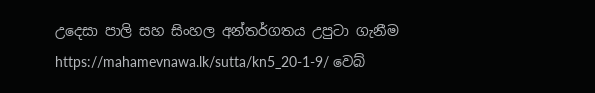උදෙසා පාලි සහ සිංහල අන්තර්ගතය උපුටා ගැනීම https://mahamevnawa.lk/sutta/kn5_20-1-9/ වෙබ්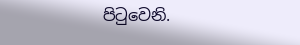පිටුවෙනි.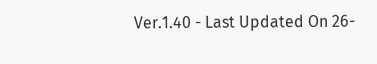Ver.1.40 - Last Updated On 26-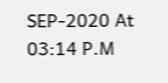SEP-2020 At 03:14 P.M